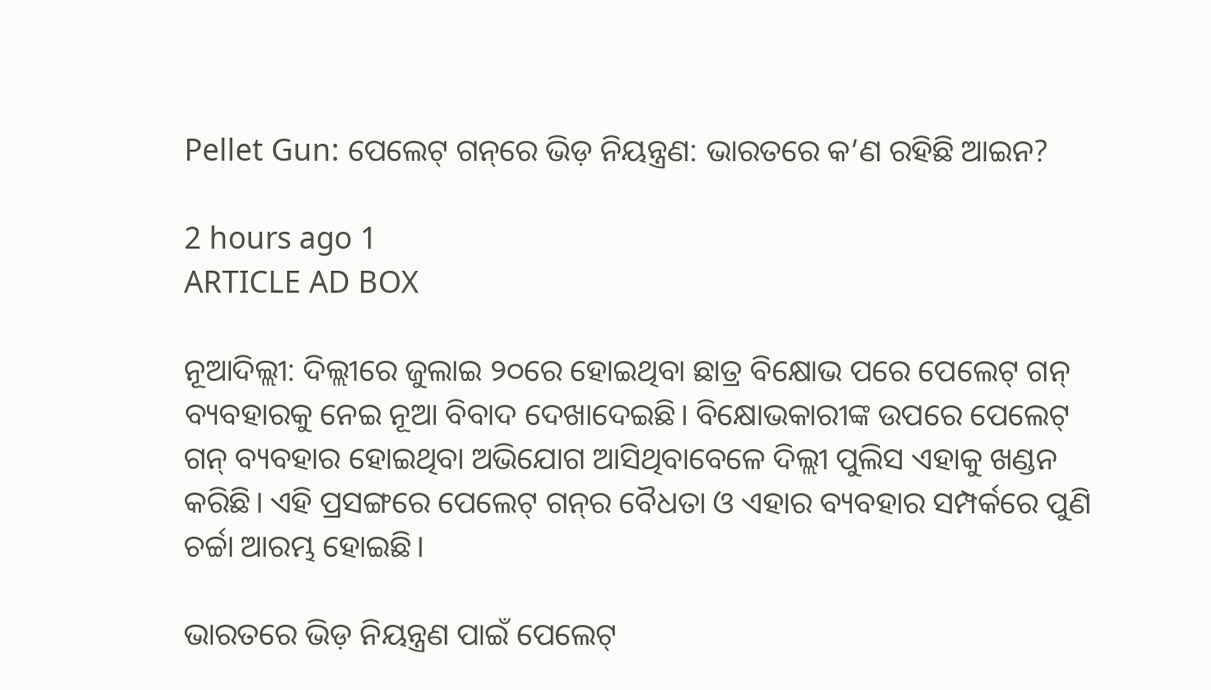Pellet Gun: ପେଲେଟ୍‌ ଗନ୍‌ରେ ଭିଡ଼ ନିୟନ୍ତ୍ରଣ: ଭାରତରେ କ’ଣ ରହିଛି ଆଇନ?

2 hours ago 1
ARTICLE AD BOX

ନୂଆଦିଲ୍ଲୀ: ଦିଲ୍ଲୀରେ ଜୁଲାଇ ୨୦ରେ ହୋଇଥିବା ଛାତ୍ର ବିକ୍ଷୋଭ ପରେ ପେଲେଟ୍‌ ଗନ୍‌ ବ୍ୟବହାରକୁ ନେଇ ନୂଆ ବିବାଦ ଦେଖାଦେଇଛି। ବିକ୍ଷୋଭକାରୀଙ୍କ ଉପରେ ପେଲେଟ୍‌ ଗନ୍‌ ବ୍ୟବହାର ହୋଇଥିବା ଅଭିଯୋଗ ଆସିଥିବାବେଳେ ଦିଲ୍ଲୀ ପୁଲିସ ଏହାକୁ ଖଣ୍ଡନ କରିଛି। ଏହି ପ୍ରସଙ୍ଗରେ ପେଲେଟ୍‌ ଗନ୍‌ର ବୈଧତା ଓ ଏହାର ବ୍ୟବହାର ସମ୍ପର୍କରେ ପୁଣି ଚର୍ଚ୍ଚା ଆରମ୍ଭ ହୋଇଛି।

ଭାରତରେ ଭିଡ଼ ନିୟନ୍ତ୍ରଣ ପାଇଁ ପେଲେଟ୍‌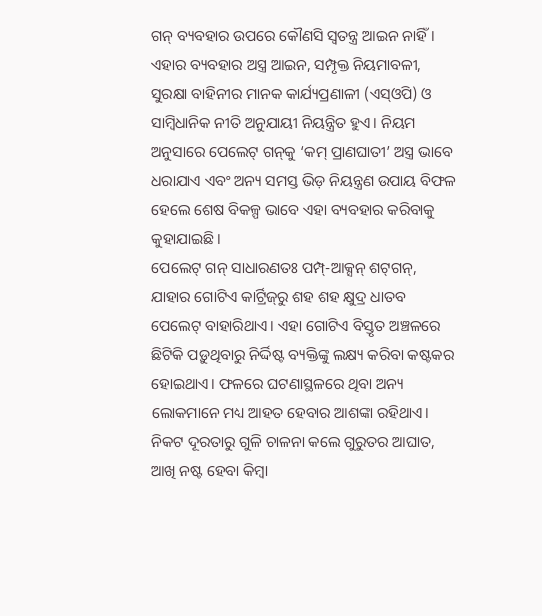ଗନ୍‌ ବ୍ୟବହାର ଉପରେ କୌଣସି ସ୍ବତନ୍ତ୍ର ଆଇନ ନାହିଁ। ଏହାର ବ୍ୟବହାର ଅସ୍ତ୍ର ଆଇନ, ସମ୍ପୃକ୍ତ ନିୟମାବଳୀ, ସୁରକ୍ଷା ବାହିନୀର ମାନକ କାର୍ଯ୍ୟପ୍ରଣାଳୀ (ଏସ୍‌ଓପି) ଓ ସାମ୍ବିଧାନିକ ନୀତି ଅନୁଯାୟୀ ନିୟନ୍ତ୍ରିତ ହୁଏ। ନିୟମ ଅନୁସାରେ ପେଲେଟ୍‌ ଗନ୍‌କୁ ‘କମ୍‌ ପ୍ରାଣଘାତୀ’ ଅସ୍ତ୍ର ଭାବେ ଧରାଯାଏ ଏବଂ ଅନ୍ୟ ସମସ୍ତ ଭିଡ଼ ନିୟନ୍ତ୍ରଣ ଉପାୟ ବିଫଳ ହେଲେ ଶେଷ ବିକଳ୍ପ ଭାବେ ଏହା ବ୍ୟବହାର କରିବାକୁ କୁହାଯାଇଛି।
ପେଲେଟ୍‌ ଗନ୍‌ ସାଧାରଣତଃ ପମ୍ପ୍‌-ଆକ୍ସନ୍‌ ଶଟ୍‌ଗନ୍‌, ଯାହାର ଗୋଟିଏ କାର୍ଟ୍ରିଜ୍‌ରୁ ଶହ ଶହ କ୍ଷୁଦ୍ର ଧାତବ ପେଲେଟ୍‌ ବାହାରିଥାଏ। ଏହା ଗୋଟିଏ ବିସ୍ତୃତ ଅଞ୍ଚଳରେ ଛିଟିକି ପଡ଼ୁଥିବାରୁ ନିର୍ଦ୍ଦିଷ୍ଟ ବ୍ୟକ୍ତିଙ୍କୁ ଲକ୍ଷ୍ୟ କରିବା କଷ୍ଟକର ହୋଇଥାଏ। ଫଳରେ ଘଟଣାସ୍ଥଳରେ ଥିବା ଅନ୍ୟ ଲୋକମାନେ ମଧ୍ୟ ଆହତ ହେବାର ଆଶଙ୍କା ରହିଥାଏ। ନିକଟ ଦୂରତାରୁ ଗୁଳି ଚାଳନା କଲେ ଗୁରୁତର ଆଘାତ, ଆଖି ନଷ୍ଟ ହେବା କିମ୍ବା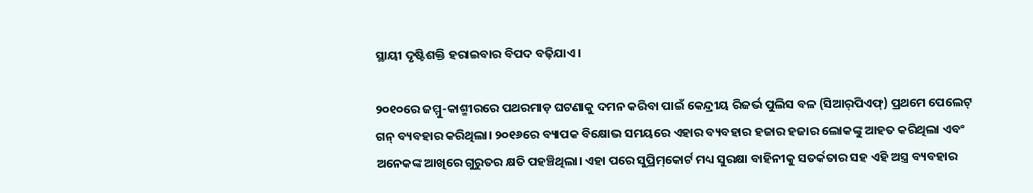ସ୍ଥାୟୀ ଦୃଷ୍ଟିଶକ୍ତି ହରାଇବାର ବିପଦ ବଢ଼ିଯାଏ।

୨୦୧୦ରେ ଜମ୍ମୁ-କାଶ୍ମୀରରେ ପଥରମାଡ଼ ଘଟଣାକୁ ଦମନ କରିବା ପାଇଁ କେନ୍ଦ୍ରୀୟ ରିଜର୍ଭ ପୁଲିସ ବଳ (ସିଆର୍‌ପିଏଫ୍‌) ପ୍ରଥମେ ପେଲେଟ୍‌ ଗନ୍‌ ବ୍ୟବହାର କରିଥିଲା। ୨୦୧୬ରେ ବ୍ୟାପକ ବିକ୍ଷୋଭ ସମୟରେ ଏହାର ବ୍ୟବହାର ହଜାର ହଜାର ଲୋକଙ୍କୁ ଆହତ କରିଥିଲା ଏବଂ ଅନେକଙ୍କ ଆଖିରେ ଗୁରୁତର କ୍ଷତି ପହଞ୍ଚିଥିଲା। ଏହା ପରେ ସୁପ୍ରିମ୍‌କୋର୍ଟ ମଧ୍ୟ ସୁରକ୍ଷା ବାହିନୀକୁ ସତର୍କତାର ସହ ଏହି ଅସ୍ତ୍ର ବ୍ୟବହାର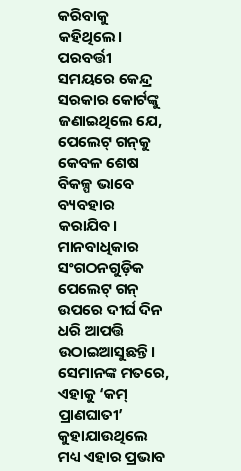କରିବାକୁ କହିଥିଲେ। ପରବର୍ତ୍ତୀ ସମୟରେ କେନ୍ଦ୍ର ସରକାର କୋର୍ଟଙ୍କୁ ଜଣାଇଥିଲେ ଯେ, ପେଲେଟ୍‌ ଗନ୍‌କୁ କେବଳ ଶେଷ ବିକଳ୍ପ ଭାବେ ବ୍ୟବହାର କରାଯିବ।
ମାନବାଧିକାର ସଂଗଠନଗୁଡ଼ିକ ପେଲେଟ୍‌ ଗନ୍‌ ଉପରେ ଦୀର୍ଘ ଦିନ ଧରି ଆପତ୍ତି ଉଠାଇଆସୁଛନ୍ତି। ସେମାନଙ୍କ ମତରେ, ଏହାକୁ ‘କମ୍‌ ପ୍ରାଣଘାତୀ’ କୁହାଯାଉଥିଲେ ମଧ୍ୟ ଏହାର ପ୍ରଭାବ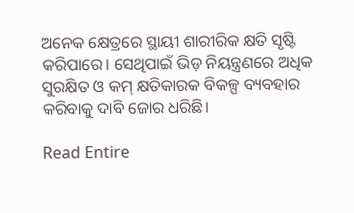ଅନେକ କ୍ଷେତ୍ରରେ ସ୍ଥାୟୀ ଶାରୀରିକ କ୍ଷତି ସୃଷ୍ଟି କରିପାରେ। ସେଥିପାଇଁ ଭିଡ଼ ନିୟନ୍ତ୍ରଣରେ ଅଧିକ ସୁରକ୍ଷିତ ଓ କମ୍‌ କ୍ଷତିକାରକ ବିକଳ୍ପ ବ୍ୟବହାର କରିବାକୁ ଦାବି ଜୋର ଧରିଛି।

Read Entire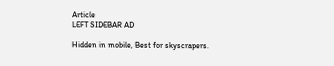Article
LEFT SIDEBAR AD

Hidden in mobile, Best for skyscrapers.